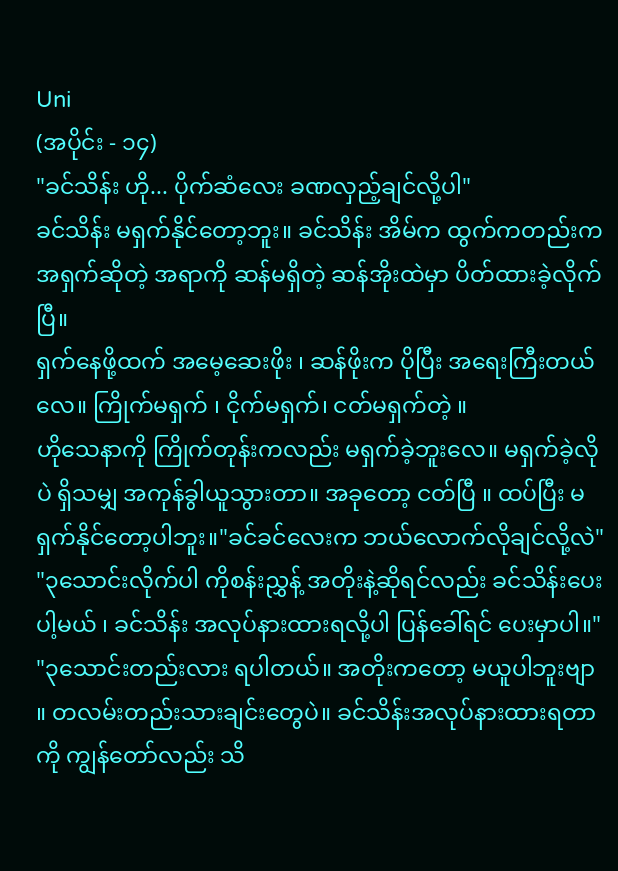Uni
(အပိုင်း - ၁၄)
"ခင်သိန်း ဟို... ပိုက်ဆံလေး ခဏလှည့်ချင်လို့ပါ"
ခင်သိန်း မရှက်နိုင်တော့ဘူး။ ခင်သိန်း အိမ်က ထွက်ကတည်းက အရှက်ဆိုတဲ့ အရာကို ဆန်မရှိတဲ့ ဆန်အိုးထဲမှာ ပိတ်ထားခဲ့လိုက်ပြီ။
ရှက်နေဖို့ထက် အမေ့ဆေးဖိုး ၊ ဆန်ဖိုးက ပိုပြီး အရေးကြီးတယ်လေ။ ကြိုက်မရှက် ၊ ငိုက်မရှက်၊ ငတ်မရှက်တဲ့ ။
ဟိုသေနာကို ကြိုက်တုန်းကလည်း မရှက်ခဲ့ဘူးလေ။ မရှက်ခဲ့လိုပဲ ရှိသမျှ အကုန်ခွါယူသွားတာ။ အခုတော့ ငတ်ပြီ ။ ထပ်ပြီး မရှက်နိုင်တော့ပါဘူး။"ခင်ခင်လေးက ဘယ်လောက်လိုချင်လို့လဲ"
"၃သောင်းလိုက်ပါ ကိုစန်းညွှန့် အတိုးနဲ့ဆိုရင်လည်း ခင်သိန်းပေးပါ့မယ် ၊ ခင်သိန်း အလုပ်နားထားရလို့ပါ ပြန်ခေါ်ရင် ပေးမှာပါ။"
"၃သောင်းတည်းလား ရပါတယ်။ အတိုးကတော့ မယူပါဘူးဗျာ ။ တလမ်းတည်းသားချင်းတွေပဲ။ ခင်သိန်းအလုပ်နားထားရတာကို ကျွန်တော်လည်း သိ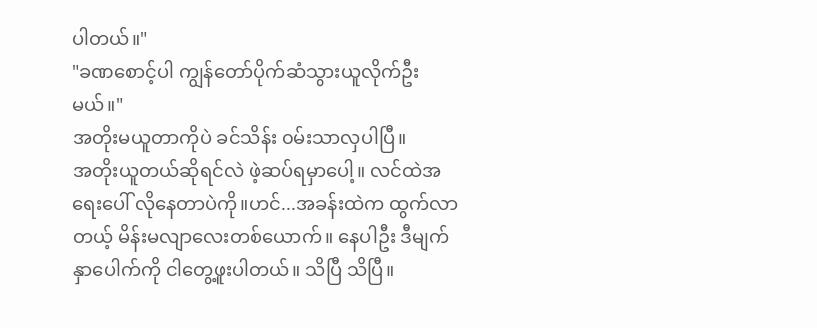ပါတယ်။"
"ခဏစောင့်ပါ ကျွန်တော်ပိုက်ဆံသွားယူလိုက်ဦးမယ်။"
အတိုးမယူတာကိုပဲ ခင်သိန်း ၀မ်းသာလှပါပြီ။
အတိုးယူတယ်ဆိုရင်လဲ ဖဲ့ဆပ်ရမှာပေါ့။ လင်ထဲအရေးပေါ် လိုနေတာပဲကို။ဟင်...အခန်းထဲက ထွက်လာတယ့် မိန်းမလျာလေးတစ်ယောက်။ နေပါဦး ဒီမျက်နှာပေါက်ကို ငါတွေ့ဖူးပါတယ်။ သိပြီ သိပြီ။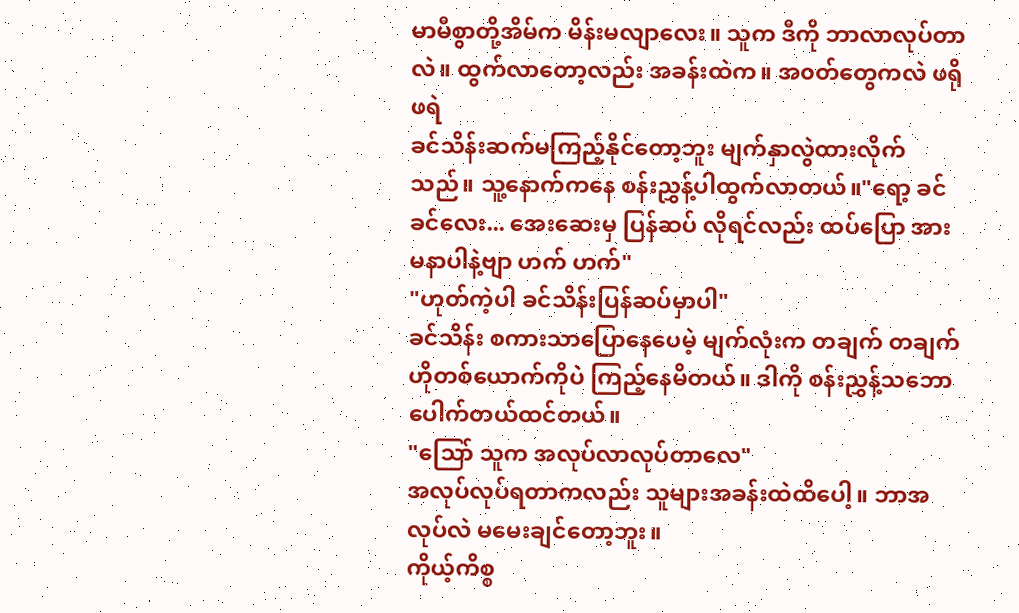မာမီစွာတို့အိမ်က မိန်းမလျာလေး။ သူက ဒီကို ဘာလာလုပ်တာလဲ။ ထွက်လာတော့လည်း အခန်းထဲက။ အ၀တ်တွေကလဲ ဖရိုဖရဲ
ခင်သိန်းဆက်မကြည့်နိုင်တော့ဘူး မျက်နှာလွဲထားလိုက်သည်။ သူ့နောက်ကနေ စန်းညွှန့်ပါထွက်လာတယ်။"ရော့ ခင်ခင်လေး... အေးဆေးမှ ပြန်ဆပ် လိုရင်လည်း ထပ်ပြော အားမနာပါနဲ့ဗျာ ဟက် ဟက်"
"ဟုတ်ကဲ့ပါ ခင်သိန်းပြန်ဆပ်မှာပါ"
ခင်သိန်း စကားသာပြောနေပေမဲ့ မျက်လုံးက တချက် တချက် ဟိုတစ်ယောက်ကိုပဲ ကြည့်နေမိတယ်။ ဒါကို စန်းညွှန့်သဘောပေါက်တယ်ထင်တယ်။
"သြော် သူက အလုပ်လာလုပ်တာလေ"
အလုပ်လုပ်ရတာကလည်း သူများအခန်းထဲထိပေါ့။ ဘာအလုပ်လဲ မမေးချင်တော့ဘူး။
ကိုယ့်ကိစ္စ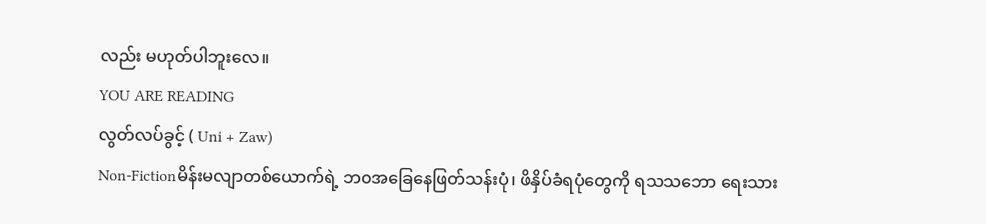လည်း မဟုတ်ပါဘူးလေ။
YOU ARE READING
လွတ်လပ်ခွင့် ( Uni + Zaw)
Non-Fictionမိန်းမလျာတစ်ယောက်ရဲ့ ဘ၀အခြေနေဖြတ်သန်းပုံ၊ ဖိနှိပ်ခံရပုံတွေကို ရသသဘော ရေးသား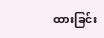ထားခြင်း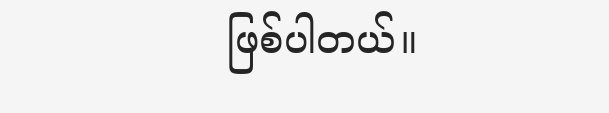ဖြစ်ပါတယ်။